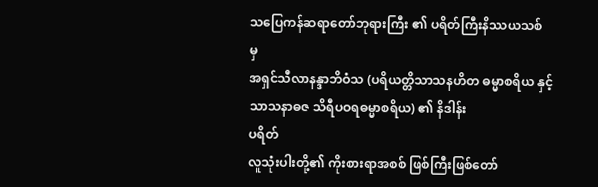သပြေကန်ဆရာတော်ဘုရားကြီး ၏ ပရိတ်ကြီးနိဿယသစ် မှ
အရှင်သီလာနန္ဒာဘိဝံသ (ပရိယတ္တိသာသနဟိတ ဓမ္မာစရိယ နှင့် သာသနာဓဇ သိရီပဝရဓမ္မာစရိယ) ၏ နိဒါန်း
ပရိတ်
လူသုံးပါးတို့၏ ကိုးစားရာအစစ် ဖြစ်ကြီးဖြစ်တော်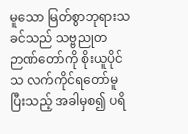မူသော မြတ်စွာဘုရားသခင်သည် သဗ္ဗညုတဉာဏ်တော်ကို စိုးယူပိုင်သ လက်ကိုင်ရတော်မူပြီးသည့် အခါမှစ၍ ပရိ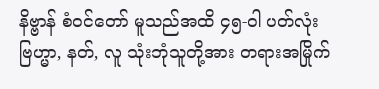နိဗ္ဗာန် စံဝင်တော် မူသည်အထိ ၄၅-ဝါ ပတ်လုံး ဗြဟ္မာ, နတ်, လူ သုံးဘုံသူတို့အား တရားအမြိုက်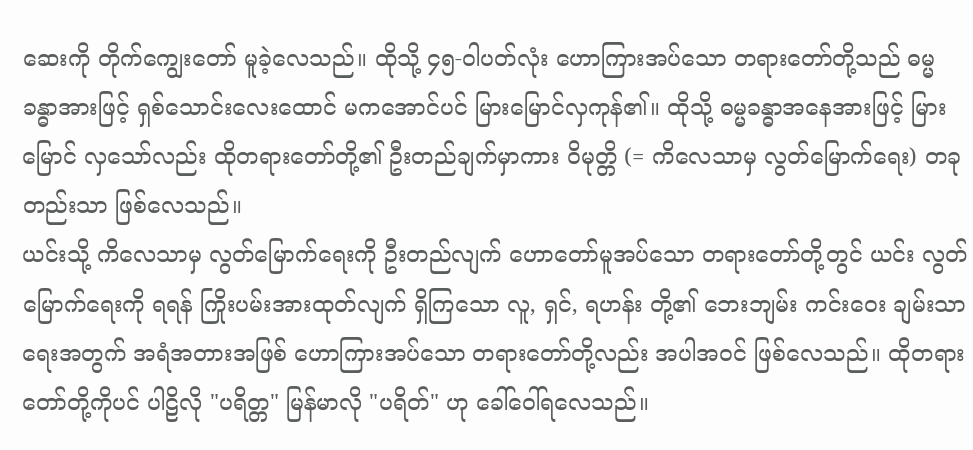ဆေးကို တိုက်ကျွေးတော် မူခဲ့လေသည်။ ထိုသို့ ၄၅-ဝါပတ်လုံး ဟောကြားအပ်သော တရားတော်တို့သည် ဓမ္မခန္ဓာအားဖြင့် ရှစ်သောင်းလေးထောင် မကအောင်ပင် မြားမြောင်လှကုန်၏။ ထိုသို့ ဓမ္မခန္ဓာအနေအားဖြင့် မြားမြောင် လှသော်လည်း ထိုတရားတော်တို့၏ ဦးတည်ချက်မှာကား ဝိမုတ္တိ (= ကိလေသာမှ လွတ်မြောက်ရေး) တခုတည်းသာ ဖြစ်လေသည်။
ယင်းသို့ ကိလေသာမှ လွတ်မြောက်ရေးကို ဦးတည်လျက် ဟောတော်မူအပ်သော တရားတော်တို့တွင် ယင်း လွတ်မြောက်ရေးကို ရရန် ကြိုးပမ်းအားထုတ်လျက် ရှိကြသော လူ, ရှင်, ရဟန်း တို့၏ ဘေးဘျမ်း ကင်းဝေး ချမ်းသာရေးအတွက် အရံအတားအဖြစ် ဟောကြားအပ်သော တရားတော်တို့လည်း အပါအဝင် ဖြစ်လေသည်။ ထိုတရားတော်တို့ကိုပင် ပါဠိလို "ပရိတ္တ" မြန်မာလို "ပရိတ်" ဟု ခေါ်ဝေါ်ရလေသည်။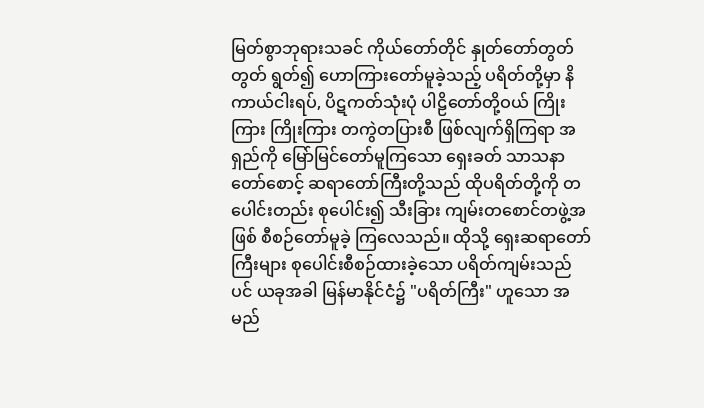မြတ်စွာဘုရားသခင် ကိုယ်တော်တိုင် နှုတ်တော်တွတ်တွတ် ရွတ်၍ ဟောကြားတော်မူခဲ့သည့် ပရိတ်တို့မှာ နိကာယ်ငါးရပ်, ပိဋကတ်သုံးပုံ ပါဠိတော်တို့ဝယ် ကြိုးကြား ကြိုးကြား တကွဲတပြားစီ ဖြစ်လျက်ရှိကြရာ အရှည်ကို မြော်မြင်တော်မူကြသော ရှေးခတ် သာသနာတော်စောင့် ဆရာတော်ကြီးတို့သည် ထိုပရိတ်တို့ကို တပေါင်းတည်း စုပေါင်း၍ သီးခြား ကျမ်းတစောင်တဖွဲ့အဖြစ် စီစဉ်တော်မူခဲ့ ကြလေသည်။ ထိုသို့ ရှေးဆရာတော်ကြီးများ စုပေါင်းစီစဉ်ထားခဲ့သော ပရိတ်ကျမ်းသည်ပင် ယခုအခါ မြန်မာနိုင်ငံ၌ "ပရိတ်ကြီး" ဟူသော အမည်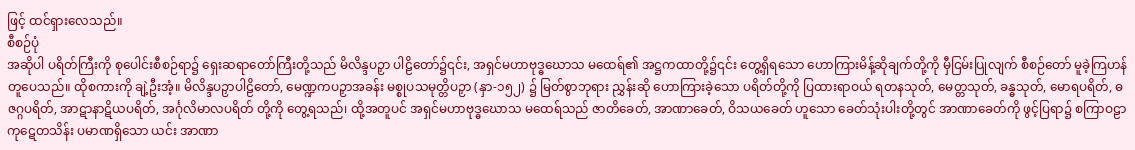ဖြင့် ထင်ရှားလေသည်။
စီစဉ်ပုံ
အဆိုပါ ပရိတ်ကြီးကို စုပေါင်းစီစဉ်ရာ၌ ရှေးဆရာတော်ကြီးတို့သည် မိလိန္ဒပဉှာ ပါဠိတော်၌၎င်း, အရှင်မဟာဗုဒ္ဓဃောသ မထေရ်၏ အဋ္ဌကထာတို့၌၎င်း တွေ့ရှိရသော ဟောကြားမိန့်ဆိုချက်တို့ကို မှီငြမ်းပြုလျက် စီစဉ်တော် မူခဲ့ကြဟန် တူပေသည်။ ထိုစကားကို ချဲ့ဦးအံ့။ မိလိန္ဒပဉှာပါဠိတော်, မေဏ္ဍကပဉှာအခန်း မစ္စုပသမုတ္တိပဉှာ (နှာ-၁၅၂) ၌ မြတ်စွာဘုရား ညွှန်းဆို ဟောကြားခဲ့သော ပရိတ်တို့ကို ပြထားရာဝယ် ရတနသုတ်, မေတ္တသုတ်, ခန္ဓသုတ်, မောရပရိတ်, ဓဇဂ္ဂပရိတ်, အာဋာနာဋိယပရိတ်, အင်္ဂုလိမာလပရိတ် တို့ကို တွေ့ရသည်၊ ထို့အတူပင် အရှင်မဟာဗုဒ္ဓဃောသ မထေရ်သည် ဇာတိခေတ်, အာဏာခေတ်, ဝိသယခေတ် ဟူသော ခေတ်သုံးပါးတို့တွင် အာဏာခေတ်ကို ဖွင့်ပြရာ၌ စကြာဝဠာ ကုဋေတသိန်း ပမာဏရှိသော ယင်း အာဏာ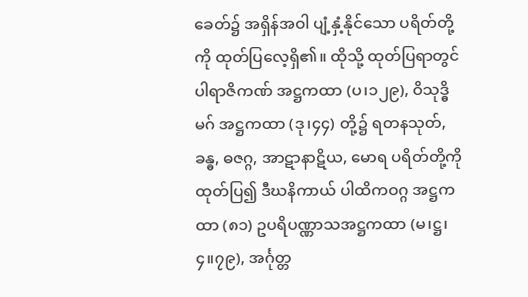ခေတ်၌ အရှိန်အဝါ ပျံ့နှံ့နိုင်သော ပရိတ်တို့ကို ထုတ်ပြလေ့ရှိ၏။ ထိုသို့ ထုတ်ပြရာတွင် ပါရာဇိကဏ် အဋ္ဌကထာ (ပ၊၁၂၉), ဝိသုဒ္ဓိမဂ် အဋ္ဌကထာ (ဒု၊၄၄) တို့၌ ရတနသုတ်, ခန္ဓ, ဓဇဂ္ဂ, အာဋာနာဋိယ, မောရ ပရိတ်တို့ကို ထုတ်ပြ၍ ဒီဃနိကာယ် ပါထိကဝဂ္ဂ အဋ္ဌကထာ (၈၁) ဥပရိပဏ္ဏာသအဋ္ဌကထာ (မ၊ဋ္ဌ၊၄။၇၉), အင်္ဂုတ္တ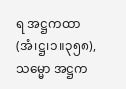ရ အဋ္ဌကထာ (အံ၊ဋ္ဌ၊၁။၃၅၈), သမ္မော အဋ္ဌက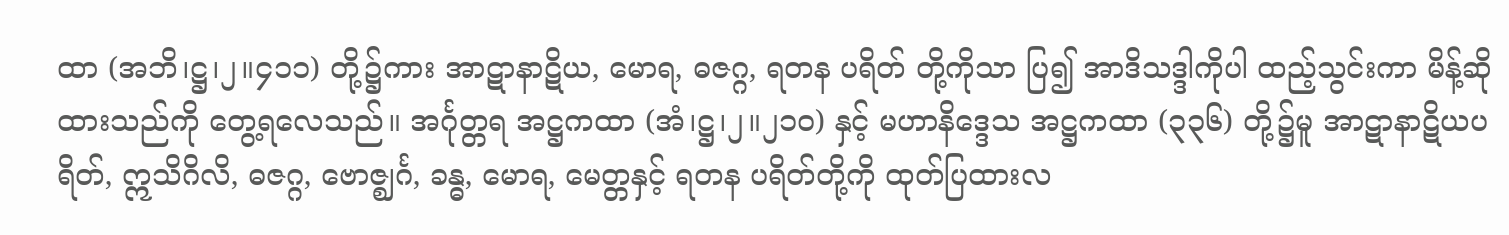ထာ (အဘိ၊ဋ္ဌ၊၂။၄၁၁) တို့၌ကား အာဋာနာဋိယ, မောရ, ဓဇဂ္ဂ, ရတန ပရိတ် တို့ကိုသာ ပြ၍ အာဒိသဒ္ဒါကိုပါ ထည့်သွင်းကာ မိန့်ဆိုထားသည်ကို တွေ့ရလေသည်။ အင်္ဂုတ္တရ အဋ္ဌကထာ (အံ၊ဋ္ဌ၊၂။၂၁၀) နှင့် မဟာနိဒ္ဒေသ အဋ္ဌကထာ (၃၃၆) တို့၌မူ အာဋာနာဋိယပရိတ်, ဣသိဂိလိ, ဓဇဂ္ဂ, ဗောဇ္ဈင်္ဂ, ခန္ဓ, မောရ, မေတ္တနှင့် ရတန ပရိတ်တို့ကို ထုတ်ပြထားလ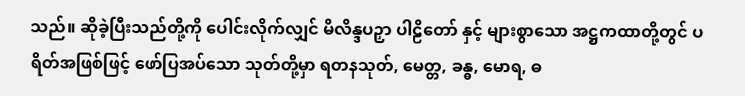သည်။ ဆိုခဲ့ပြီးသည်တို့ကို ပေါင်းလိုက်လျှင် မိလိန္ဒပဉှာ ပါဠိတော် နှင့် များစွာသော အဋ္ဌကထာတို့တွင် ပရိတ်အဖြစ်ဖြင့် ဖော်ပြအပ်သော သုတ်တို့မှာ ရတနသုတ်, မေတ္တ, ခန္ဓ, မောရ, ဓ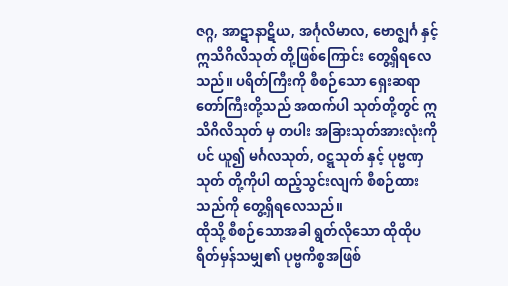ဇဂ္ဂ, အာဋာနာဋိယ, အင်္ဂုလိမာလ, ဗောဇ္ဈင်္ဂ နှင့် ဣသိဂိလိသုတ် တို့ဖြစ်ကြောင်း တွေ့ရှိရလေသည်။ ပရိတ်ကြီးကို စီစဉ်သော ရှေးဆရာတော်ကြီးတို့သည် အထက်ပါ သုတ်တို့တွင် ဣသိဂိလိသုတ် မှ တပါး အခြားသုတ်အားလုံးကိုပင် ယူ၍ မင်္ဂလသုတ်, ဝဋ္ဋသုတ် နှင့် ပုဗ္ဗဏှသုတ် တို့ကိုပါ ထည့်သွင်းလျက် စီစဉ်ထားသည်ကို တွေ့ရှိရလေသည်။
ထိုသို့ စီစဉ်သောအခါ ရွတ်လိုသော ထိုထိုပရိတ်မှန်သမျှ၏ ပုဗ္ဗကိစ္စအဖြစ်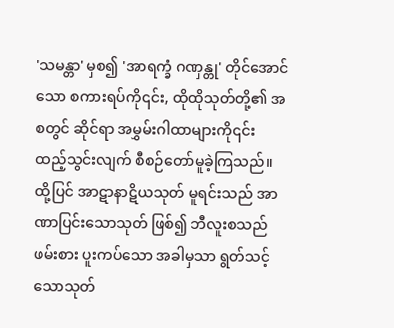'သမန္တာ' မှစ၍ 'အာရက္ခံ ဂဏှန္တု' တိုင်အောင်သော စကားရပ်ကို၎င်း, ထိုထိုသုတ်တို့၏ အစတွင် ဆိုင်ရာ အမွှမ်းဂါထာများကို၎င်း ထည့်သွင်းလျက် စီစဉ်တော်မူခဲ့ကြသည်။ ထို့ပြင် အာဋာနာဋိယသုတ် မူရင်းသည် အာဏာပြင်းသောသုတ် ဖြစ်၍ ဘီလူးစသည် ဖမ်းစား ပူးကပ်သော အခါမှသာ ရွတ်သင့်သောသုတ်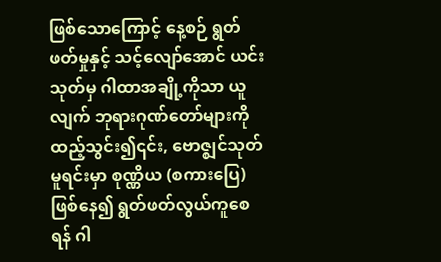ဖြစ်သောကြောင့် နေ့စဉ် ရွတ်ဖတ်မှုနှင့် သင့်လျော်အောင် ယင်းသုတ်မှ ဂါထာအချို့ကိုသာ ယူလျက် ဘုရားဂုဏ်တော်များကို ထည့်သွင်း၍၎င်း, ဗောဇ္ဈင်သုတ်မူရင်းမှာ စုဏ္ဏိယ (စကားပြေ) ဖြစ်နေ၍ ရွတ်ဖတ်လွယ်ကူစေရန် ဂါ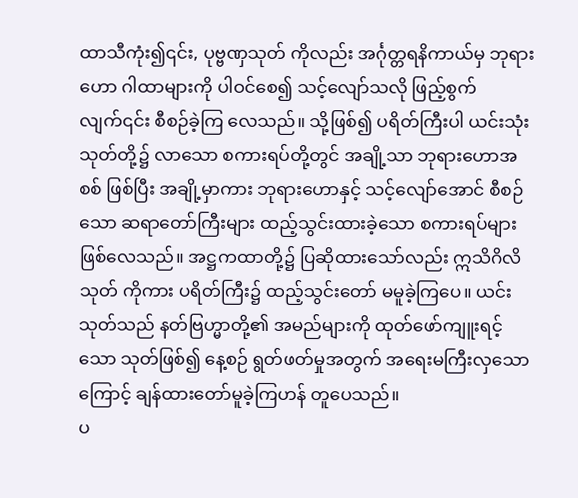ထာသီကုံး၍၎င်း, ပုဗ္ဗဏှသုတ် ကိုလည်း အင်္ဂုတ္တရနိကာယ်မှ ဘုရားဟော ဂါထာများကို ပါဝင်စေ၍ သင့်လျော်သလို ဖြည့်စွက်လျက်၎င်း စီစဉ်ခဲ့ကြ လေသည်။ သို့ဖြစ်၍ ပရိတ်ကြီးပါ ယင်းသုံးသုတ်တို့၌ လာသော စကားရပ်တို့တွင် အချို့သာ ဘုရားဟောအစစ် ဖြစ်ပြီး အချို့မှာကား ဘုရားဟောနှင့် သင့်လျော်အောင် စီစဉ်သော ဆရာတော်ကြီးများ ထည့်သွင်းထားခဲ့သော စကားရပ်များ ဖြစ်လေသည်။ အဋ္ဌကထာတို့၌ ပြဆိုထားသော်လည်း ဣသိဂိလိသုတ် ကိုကား ပရိတ်ကြီး၌ ထည့်သွင်းတော် မမူခဲ့ကြပေ။ ယင်းသုတ်သည် နတ်ဗြဟ္မာတို့၏ အမည်များကို ထုတ်ဖော်ကျူးရင့်သော သုတ်ဖြစ်၍ နေ့စဉ် ရွတ်ဖတ်မှုအတွက် အရေးမကြီးလှသောကြောင့် ချန်ထားတော်မူခဲ့ကြဟန် တူပေသည်။
ပ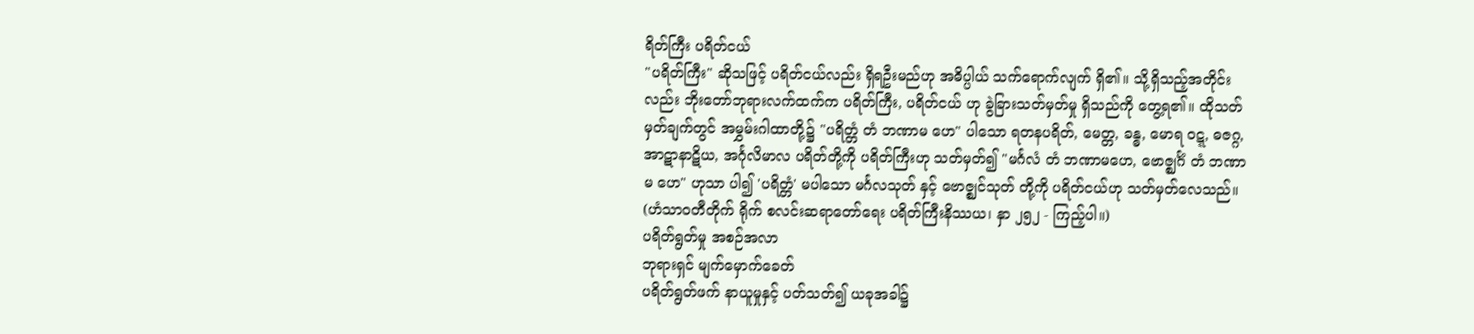ရိတ်ကြီး ပရိတ်ငယ်
"ပရိတ်ကြီး" ဆိုသဖြင့် ပရိတ်ငယ်လည်း ရှိရဦးမည်ဟု အဓိပ္ပါယ် သက်ရောက်လျက် ရှိ၏။ သို့ရှိသည့်အတိုင်းလည်း ဘိုးတော်ဘုရားလက်ထက်က ပရိတ်ကြီး, ပရိတ်ငယ် ဟု ခွဲခြားသတ်မှတ်မှု ရှိသည်ကို တွေ့ရ၏။ ထိုသတ်မှတ်ချက်တွင် အမွှမ်းဂါထာတို့၌ "ပရိတ္တံ တံ ဘဏာမ ဟေ" ပါသော ရတနပရိတ်, မေတ္တ, ခန္ဓ, မောရ ဝဋ္ဋ, ဓဇဂ္ဂ, အာဋာနာဋိယ, အင်္ဂုလိမာလ ပရိတ်တို့ကို ပရိတ်ကြီးဟု သတ်မှတ်၍ "မင်္ဂလံ တံ ဘဏာမဟေ, ဗောဇ္ဈင်္ဂံ တံ ဘဏာမ ဟေ" ဟုသာ ပါ၍ 'ပရိတ္တံ' မပါသော မင်္ဂလသုတ် နှင့် ဗောဇ္ဈင်သုတ် တို့ကို ပရိတ်ငယ်ဟု သတ်မှတ်လေသည်။
(ဟံသာဝတီတိုက် ရိုက် စလင်းဆရာတော်ရေး ပရိတ်ကြီးနိဿယ၊ နှာ ၂၅၂ - ကြည့်ပါ။)
ပရိတ်ရွတ်မှု အစဉ်အလာ
ဘုရားရှင် မျက်မှောက်ခေတ်
ပရိတ်ရွတ်ဖက် နာယူမှုနှင့် ပတ်သတ်၍ ယခုအခါ၌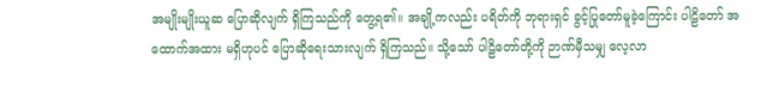အမျိုးမျိုးယူဆ ပြောဆိုလျက် ရှိကြသည်ကို တွေ့ရ၏။ အချို့ကလည်း ပရိတ်ကို ဘုရားရှင် ခွင့်ပြုတော်မူခဲ့ကြောင်း ပါဠိတော် အထောက်အထား မရှိဟုပင် ပြောဆိုရေးသားလျက် ရှိကြသည်။ သို့သော် ပါဠိတော်တို့ကို ဉာဏ်မှီသမျှ လေ့လာ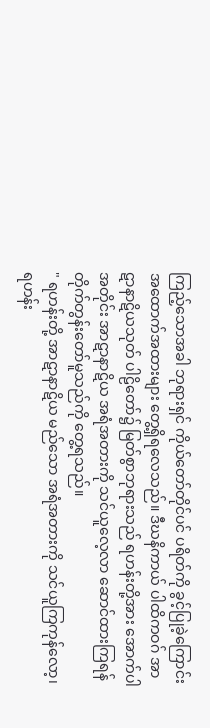ကြည့်သောအခါ ဘုရားရှင် ကိုယ်တော်တိုင်ပင် ပရိတ်ကို ခွင့်ပြုခဲ့ကြောင်း အထောက်အထားများ တွေ့ရှိရလေသည်။ ဒီဃနိကာယ် ပါထိကဝဂ် အာဋာနာဋိယသုတ် ပါဠိတော်၌ မြတ်စွာဘုရားသည် ရဟန်းတို့အား အောက်ပါ အတိုင်း အာဋာနာဋိယ အရံအတားကို သင်ယူလေ့လာ ဆောင်ထားကြရန် တိုက်တွန်းတော်မူသည်ကို တွေ့ရသည်။
" ရဟန်းတို့ အာဋာနာဋိယ မည်သော အရံအတားကို သင်ယူကြကုန်လော့၊ ရဟန်း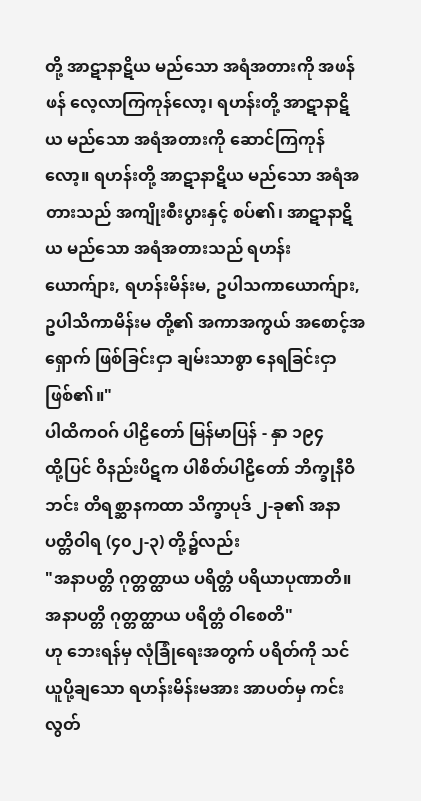တို့ အာဋာနာဋိယ မည်သော အရံအတားကို အဖန်ဖန် လေ့လာကြကုန်လော့၊ ရဟန်းတို့ အာဋာနာဋိယ မည်သော အရံအတားကို ဆောင်ကြကုန်လော့။ ရဟန်းတို့ အာဋာနာဋိယ မည်သော အရံအတားသည် အကျိုးစီးပွားနှင့် စပ်၏၊ အာဋာနာဋိယ မည်သော အရံအတားသည် ရဟန်းယောက်ျား, ရဟန်းမိန်းမ, ဥပါသကာယောက်ျား, ဥပါသိကာမိန်းမ တို့၏ အကာအကွယ် အစောင့်အရှောက် ဖြစ်ခြင်းငှာ ချမ်းသာစွာ နေရခြင်းငှာ ဖြစ်၏။"
ပါထိကဝဂ် ပါဠိတော် မြန်မာပြန် - နှာ ၁၉၄
ထို့ပြင် ဝိနည်းပိဋက ပါစိတ်ပါဠိတော် ဘိက္ခုနီဝိဘင်း တိရစ္ဆာနကထာ သိက္ခာပုဒ် ၂-ခု၏ အနာပတ္တိဝါရ (၄၀၂-၃) တို့၌လည်း
"အနာပတ္တိ ဂုတ္တတ္ထာယ ပရိတ္တံ ပရိယာပုဏာတိ။ အနာပတ္တိ ဂုတ္တတ္ထာယ ပရိတ္တံ ဝါစေတိ"
ဟု ဘေးရန်မှ လုံခြုံရေးအတွက် ပရိတ်ကို သင်ယူပို့ချသော ရဟန်းမိန်းမအား အာပတ်မှ ကင်းလွတ်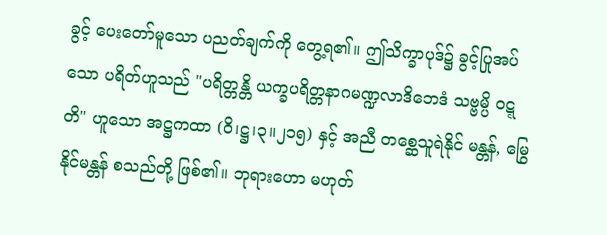ခွင့် ပေးတော်မူသော ပညတ်ချက်ကို တွေ့ရ၏။ ဤသိက္ခာပုဒ်၌ ခွင့်ပြုအပ်သော ပရိတ်ဟူသည် "ပရိတ္တန္တိ ယက္ခပရိတ္တနာဂမဏ္ဍလာဒိဘေဒံ သဗ္ဗမ္ပိ ဝဋ္ဋတိ" ဟူသော အဋ္ဌကထာ (ဝိ၊ဋ္ဌ၊၃။၂၁၅) နှင့် အညီ တစ္ဆေသူရဲနိုင် မန္တန်, မြွေနိုင်မန္တန် စသည်တို့ ဖြစ်၏။ ဘုရားဟော မဟုတ်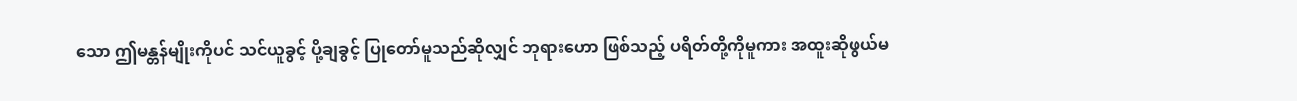သော ဤမန္တန်မျိုးကိုပင် သင်ယူခွင့် ပို့ချခွင့် ပြုတော်မူသည်ဆိုလျှင် ဘုရားဟော ဖြစ်သည့် ပရိတ်တို့ကိုမူကား အထူးဆိုဖွယ်မ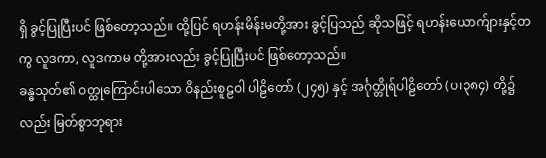ရှိ ခွင့်ပြုပြီးပင် ဖြစ်တော့သည်။ ထို့ပြင် ရဟန်းမိန်းမတို့အား ခွင့်ပြသည် ဆိုသဖြင့် ရဟန်းယောက်ျားနှင့်တကွ လူဒကာ, လူဒကာမ တို့အားလည်း ခွင့်ပြုပြီးပင် ဖြစ်တော့သည်။
ခန္ဓသုတ်၏ ဝတ္ထုကြောင်းပါသော ဝိနည်းစူဠဝါ ပါဠိတော် (၂၄၅) နှင့် အင်္ဂုတ္တိုရ်ပါဠိတော် (ပ၊၃၈၄) တို့၌လည်း မြတ်စွာဘုရား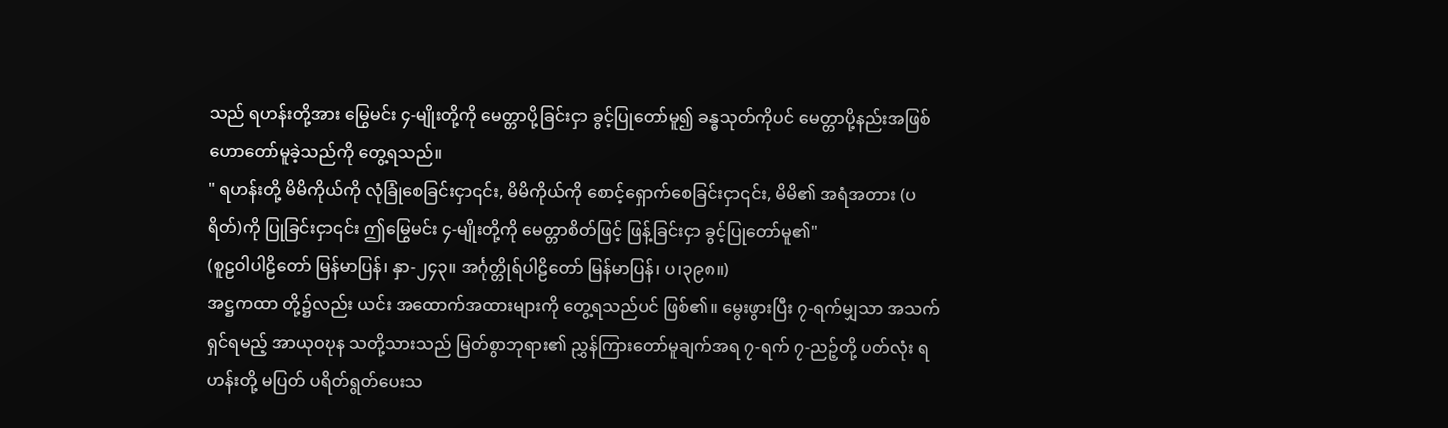သည် ရဟန်းတို့အား မြွေမင်း ၄-မျိုးတို့ကို မေတ္တာပို့ခြင်းငှာ ခွင့်ပြုတော်မူ၍ ခန္ဓသုတ်ကိုပင် မေတ္တာပို့နည်းအဖြစ် ဟောတော်မူခဲ့သည်ကို တွေ့ရသည်။
" ရဟန်းတို့ မိမိကိုယ်ကို လုံခြုံစေခြင်းငှာ၎င်း, မိမိကိုယ်ကို စောင့်ရှောက်စေခြင်းငှာ၎င်း, မိမိ၏ အရံအတား (ပရိတ်)ကို ပြုခြင်းငှာ၎င်း ဤမြွေမင်း ၄-မျိုးတို့ကို မေတ္တာစိတ်ဖြင့် ဖြန့်ခြင်းငှာ ခွင့်ပြုတော်မူ၏"
(စူဠဝါပါဠိတော် မြန်မာပြန်၊ နှာ-၂၄၃။ အင်္ဂုတ္တိုရ်ပါဠိတော် မြန်မာပြန်၊ ပ၊၃၉၈။)
အဋ္ဌကထာ တို့၌လည်း ယင်း အထောက်အထားများကို တွေ့ရသည်ပင် ဖြစ်၏။ မွေးဖွားပြီး ၇-ရက်မျှသာ အသက်ရှင်ရမည့် အာယုဝဎုန သတို့သားသည် မြတ်စွာဘုရား၏ ညွှန်ကြားတော်မူချက်အရ ၇-ရက် ၇-ညဉ့်တို့ ပတ်လုံး ရဟန်းတို့ မပြတ် ပရိတ်ရွတ်ပေးသ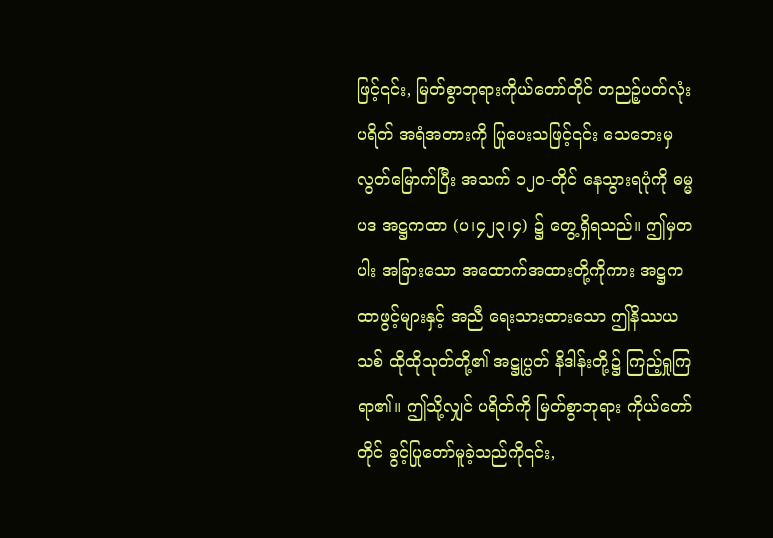ဖြင့်၎င်း, မြတ်စွာဘုရားကိုယ်တော်တိုင် တညဉ့်ပတ်လုံး ပရိတ် အရံအတားကို ပြုပေးသဖြင့်၎င်း သေဘေးမှ လွတ်မြောက်ပြီး အသက် ၁၂၀-တိုင် နေသွားရပုံကို ဓမ္မပဒ အဋ္ဌကထာ (ပ၊၄၂၃၊၄) ၌ တွေ့ရှိရသည်။ ဤမှတပါး အခြားသော အထောက်အထားတို့ကိုကား အဋ္ဌကထာဖွင့်များနှင့် အညီ ရေးသားထားသော ဤနိဿယသစ် ထိုထိုသုတ်တို့၏ အဋ္ဌုပ္ပတ် နိဒါန်းတို့၌ ကြည့်ရှုကြရာ၏။ ဤသို့လျှင် ပရိတ်ကို မြတ်စွာဘုရား ကိုယ်တော်တိုင် ခွင့်ပြုတော်မူခဲ့သည်ကို၎င်း,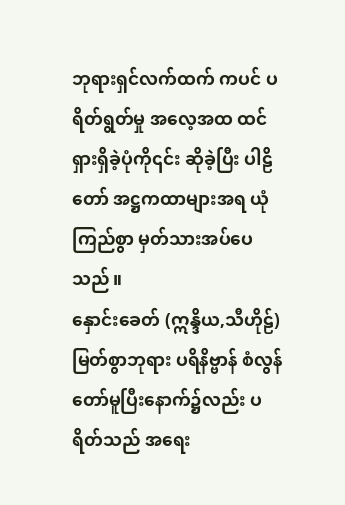ဘုရားရှင်လက်ထက် ကပင် ပရိတ်ရွတ်မှု အလေ့အထ ထင်ရှားရှိခဲ့ပုံကို၎င်း ဆိုခဲ့ပြီး ပါဠိတော် အဋ္ဌကထာများအရ ယုံကြည်စွာ မှတ်သားအပ်ပေသည်။
နှောင်းခေတ် (ဣန္ဒိယ,သီဟိုဠ်)
မြတ်စွာဘုရား ပရိနိဗ္ဗာန် စံလွန်တော်မူပြီးနောက်၌လည်း ပရိတ်သည် အရေး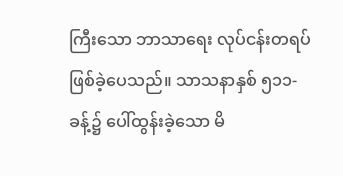ကြီးသော ဘာသာရေး လုပ်ငန်းတရပ် ဖြစ်ခဲ့ပေသည်။ သာသနာနှစ် ၅၁၁-ခန့်၌ ပေါ်ထွန်းခဲ့သော မိ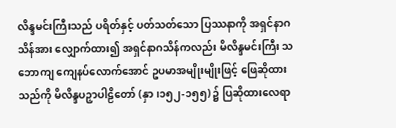လိန္ဒမင်းကြီးသည် ပရိတ်နှင့် ပတ်သတ်သော ပြဿနာကို အရှင်နာဂသိန်အား လျှောက်ထား၍ အရှင်နာဂသိန်ကလည်း မိလိန္ဒမင်းကြီး သဘောကျ ကျေနပ်လောက်အောင် ဥပမာအမျိုးမျိုးဖြင့် ဖြေဆိုထားသည်ကို မိလိန္ဒပဉှာပါဠိတော် (နှာ၊၁၅၂-၁၅၅) ၌ ပြဆိုထားလေရာ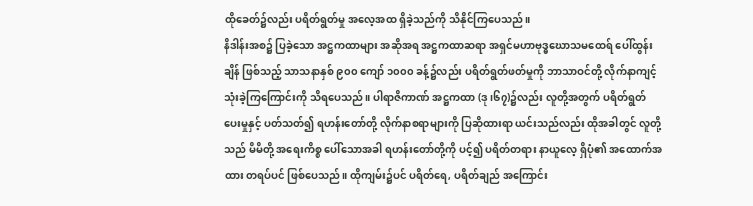ထိုခေတ်၌လည်း ပရိတ်ရွတ်မှု အလေ့အထ ရှိခဲ့သည်ကို သိနိုင်ကြပေသည်။
နိဒါန်းအစ၌ ပြခဲ့သော အဋ္ဌကထာများ အဆိုအရ အဋ္ဌကထာဆရာ အရှင်မဟာဗုဒ္ဓဃောသမထေရ် ပေါ်ထွန်းချိန် ဖြစ်သည့် သာသနာနှစ် ၉၀၀ ကျော် ၁၀၀၀ ခန့်၌လည်း ပရိတ်ရွတ်ဖတ်မှုကို ဘာသာဝင်တို့ လိုက်နာကျင့်သုံးခဲ့ကြကြောင်းကို သိရပေသည်။ ပါရာဇိကာဏ် အဋ္ဌကထာ (ဒု၊၆၇)၌လည်း လူတို့အတွက် ပရိတ်ရွတ်ပေးမှုနှင့် ပတ်သတ်၍ ရဟန်းတော်တို့ လိုက်နာစရာများကို ပြဆိုထားရာ ယင်းသည်လည်း ထိုအခါတွင် လူတို့သည် မိမိတို့ အရေးကိစ္စ ပေါ်သောအခါ ရဟန်းတော်တို့ကို ပင့်၍ ပရိတ်တရား နာယူလေ့ ရှိပုံ၏ အထောက်အထား တရပ်ပင် ဖြစ်ပေသည်။ ထိုကျမ်း၌ပင် ပရိတ်ရေ, ပရိတ်ချည် အကြောင်း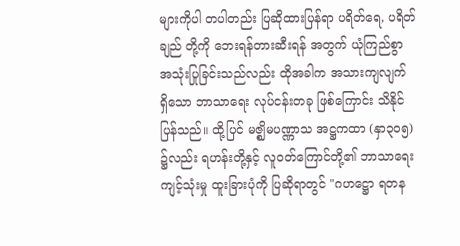များကိုပါ တပါတည်း ပြဆိုထားပြန်ရာ ပရိတ်ရေ, ပရိတ်ချည် တို့ကို ဘေးရန်တားဆီးရန် အတွက် ယုံကြည်စွာ အသုံးပြုခြင်းသည်လည်း ထိုအခါက အသားကျလျက် ရှိသော ဘာသာရေး လုပ်ငန်းတခု ဖြစ်ကြောင်း သိနိုင်ပြန်သည်။ ထို့ပြင် မဇ္ဈိမပဏ္ဏာသ အဋ္ဌကထာ (နှာ၃၀၅) ၌လည်း ရဟန်းတို့နှင့် လူဝတ်ကြောင်တို့၏ ဘာသာရေး ကျင့်သုံးမှု ထူးခြားပုံကို ပြဆိုရာတွင် "ဂဟဋ္ဌော ရတန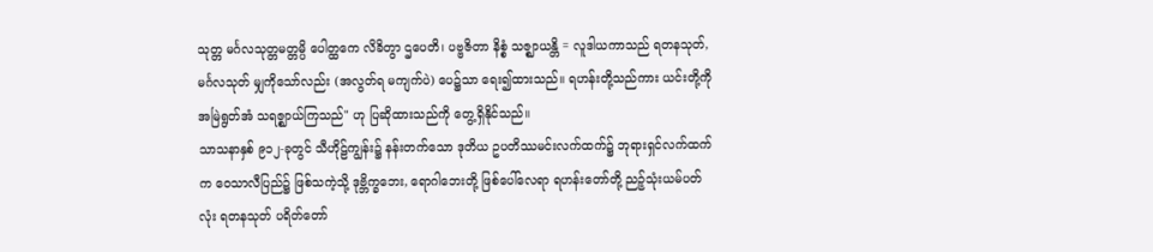သုတ္တ မင်္ဂလသုတ္တမတ္တမ္ပိ ပေါတ္ထကေ လိခိတွာ ဌပေတိ၊ ပဗ္ဗဇိတာ နိစ္စံ သဇ္ဈာယန္တိ = လူဒါယကာသည် ရတနသုတ်, မင်္ဂလသုတ် မျှကိုသော်လည်း (အလွတ်ရ မကျက်ပဲ) ပေ၌သာ ရေး၍ထားသည်။ ရဟန်းတို့သည်ကား ယင်းတို့ကို အမြဲရွတ်အံ သရဇ္ဈာယ်ကြသည်" ဟု ပြဆိုထားသည်ကို တွေ့ရှိနိုင်သည်။
သာသနာနှစ် ၉၁၂-ခုတွင် သီဟိုဠ်ကျွန်း၌ နန်းတက်သော ဒုတိယ ဥပတိဿမင်းလက်ထက်၌ ဘုရားရှင်လက်ထက်က ဝေသာလီပြည်၌ ဖြစ်သကဲ့သို့ ဒုဗ္ဘိက္ခဘေး, ရောဂါဘေးတို့ ဖြစ်ပေါ်လေရာ ရဟန်းတော်တို့ ညဉ့်သုံးယမ်ပတ်လုံး ရတနသုတ် ပရိတ်တော်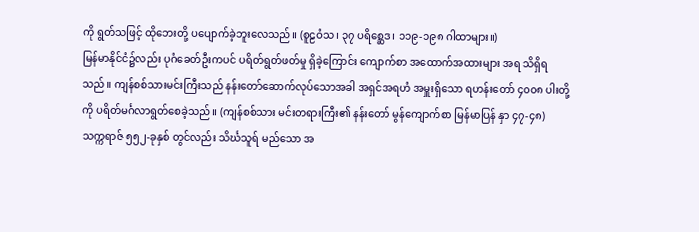ကို ရွတ်သဖြင့် ထိုဘေးတို့ ပပျောက်ခဲ့ဘူးလေသည်။ (စူဠဝံသ၊ ၃၇ ပရိစ္ဆေဒ၊ ၁၁၉-၁၉၈ ဂါထာများ။)
မြန်မာနိုင်ငံ၌လည်း ပုဂံခေတ်ဦးကပင် ပရိတ်ရွတ်ဖတ်မှု ရှိခဲ့ကြောင်း ကျောက်စာ အထောက်အထားများ အရ သိရှိရသည်။ ကျန်စစ်သားမင်းကြီးသည် နန်းတော်ဆောက်လုပ်သောအခါ အရှင်အရဟံ အမှူးရှိသော ရဟန်းတော် ၄၀၀၈ ပါးတို့ကို ပရိတ်မင်္ဂလာရွတ်စေခဲ့သည်။ (ကျန်စစ်သား မင်းတရားကြီး၏ နန်းတော် မွန်ကျောက်စာ မြန်မာပြန် နှာ ၄၇-၄၈)
သက္ကရာဇ် ၅၅၂-ခုနှစ် တွင်လည်း သိင်္ဃသူရ် မည်သော အ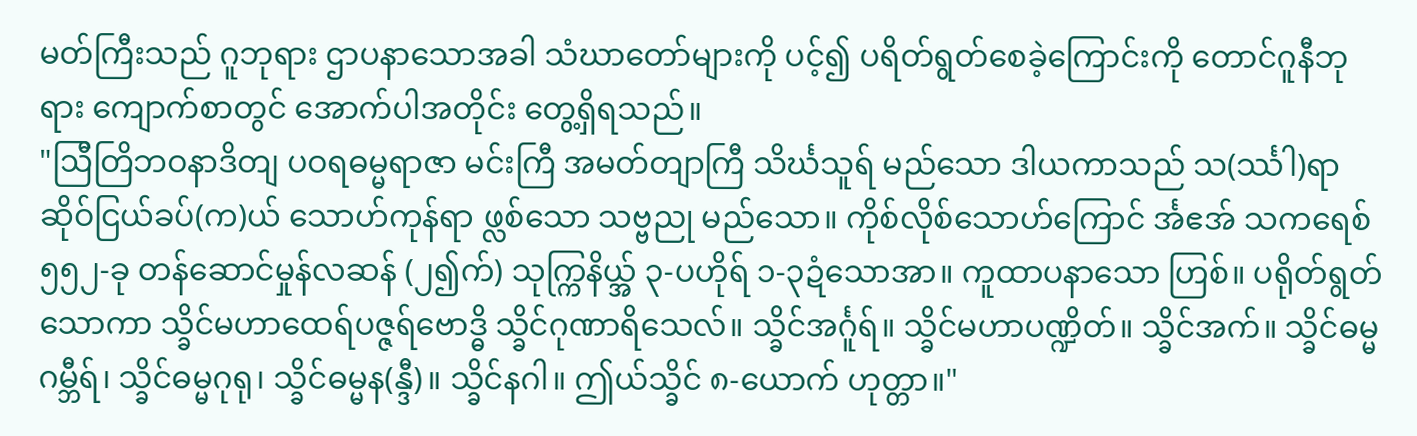မတ်ကြီးသည် ဂူဘုရား ဌာပနာသောအခါ သံဃာတော်များကို ပင့်၍ ပရိတ်ရွတ်စေခဲ့ကြောင်းကို တောင်ဂူနီဘုရား ကျောက်စာတွင် အောက်ပါအတိုင်း တွေ့ရှိရသည်။
"ဩီတြိဘဝနာဒိတျ ပဝရဓမ္မရာဇာ မင်းကြီ အမတ်တျာကြီ သိင်္ဃသူရ် မည်သော ဒါယကာသည် သ(င်္ဿါ)ရာ ဆိုဝ်ငြယ်ခပ်(က)ယ် သောဟ်ကုန်ရာ ဖ္လစ်သော သဗ္ဗညု မည်သော။ ကိုစ်လိုစ်သောဟ်ကြောင် င်္အဧအ် သကရေစ် ၅၅၂-ခု တန်ဆောင်မှုန်လဆန် (၂၍က်) သုက္ကြနိယ္အ် ၃-ပဟိုရ် ၁-၃ဍံသောအာ။ ကူထာပနာသော ဟြစ်။ ပရိုတ်ရွတ်သောကာ သ္ခိင်မဟာထေရ်ပဇ္ဇရ်ဗောဒ္ဓိ သ္ခိင်ဂုဏာရိသေလ်။ သ္ခိင်အင်္ဂူရ်။ သ္ခိင်မဟာပဏ္ဍိတ်။ သ္ခိင်အက်။ သ္ခိင်ဓမ္မဂမ္ဘီရ်၊ သ္ခိင်ဓမ္မဂုရု၊ သ္ခိင်ဓမ္မန(န္ဒီ)။ သ္ခိင်နဂါ။ ဤယ်သ္ခိင် ၈-ယောက် ဟုတ္တာ။"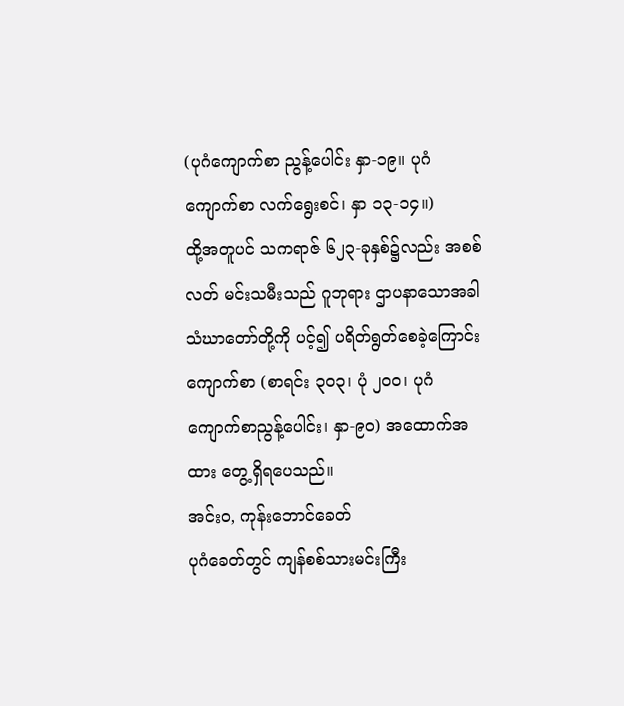(ပုဂံကျောက်စာ ညွန့်ပေါင်း နှာ-၁၉။ ပုဂံကျောက်စာ လက်ရွေးစင်၊ နှာ ၁၃-၁၄။)
ထို့အတူပင် သကရာဇ် ၆၂၃-ခုနှစ်၌လည်း အစစ်လတ် မင်းသမီးသည် ဂူဘုရား ဌာပနာသောအခါ သံဃာတော်တို့ကို ပင့်၍ ပရိတ်ရွတ်စေခဲ့ကြောင်း ကျောက်စာ (စာရင်း ၃၀၃၊ ပုံ ၂၀၀၊ ပုဂံကျောက်စာညွန့်ပေါင်း၊ နှာ-၉၀) အထောက်အထား တွေ့ရှိရပေသည်။
အင်းဝ, ကုန်းဘောင်ခေတ်
ပုဂံခေတ်တွင် ကျန်စစ်သားမင်းကြီး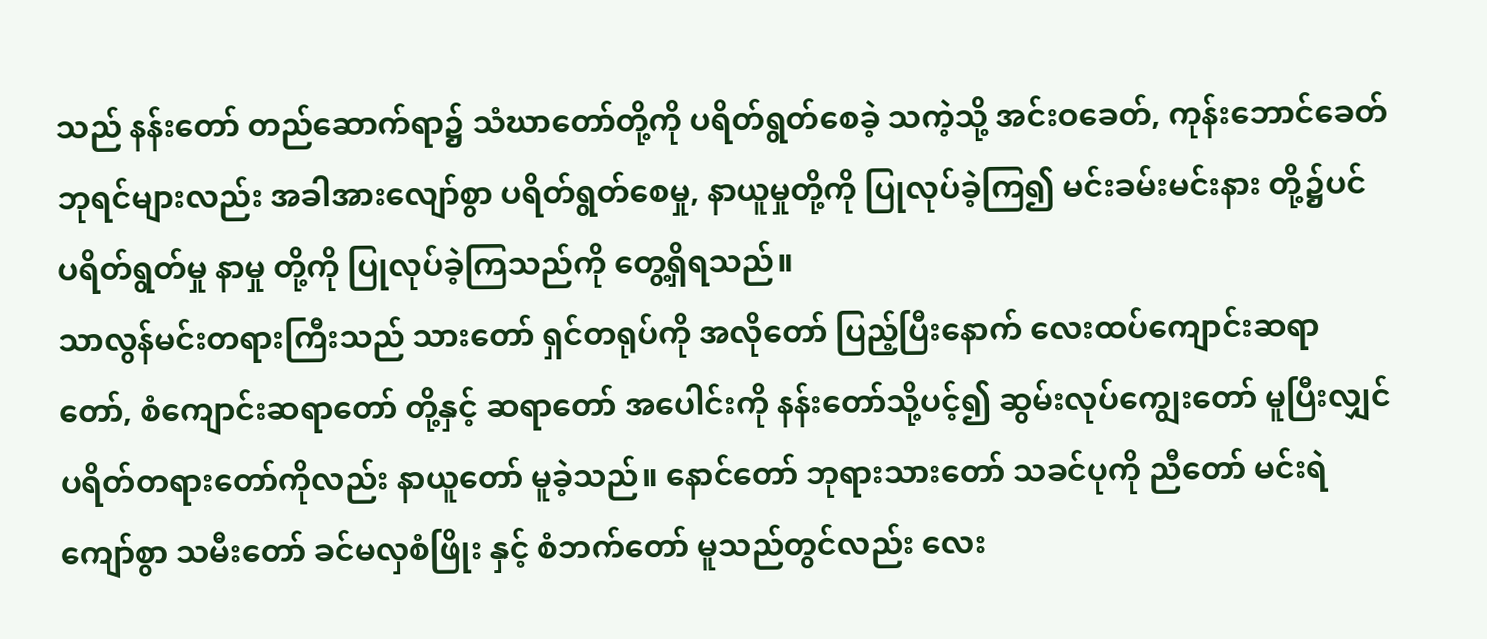သည် နန်းတော် တည်ဆောက်ရာ၌ သံဃာတော်တို့ကို ပရိတ်ရွတ်စေခဲ့ သကဲ့သို့ အင်းဝခေတ်, ကုန်းဘောင်ခေတ် ဘုရင်များလည်း အခါအားလျော်စွာ ပရိတ်ရွတ်စေမှု, နာယူမှုတို့ကို ပြုလုပ်ခဲ့ကြ၍ မင်းခမ်းမင်းနား တို့၌ပင် ပရိတ်ရွတ်မှု နာမှု တို့ကို ပြုလုပ်ခဲ့ကြသည်ကို တွေ့ရှိရသည်။
သာလွန်မင်းတရားကြီးသည် သားတော် ရှင်တရုပ်ကို အလိုတော် ပြည့်ပြီးနောက် လေးထပ်ကျောင်းဆရာတော်, စံကျောင်းဆရာတော် တို့နှင့် ဆရာတော် အပေါင်းကို နန်းတော်သို့ပင့်၍ ဆွမ်းလုပ်ကျွေးတော် မူပြီးလျှင် ပရိတ်တရားတော်ကိုလည်း နာယူတော် မူခဲ့သည်။ နောင်တော် ဘုရားသားတော် သခင်ပုကို ညီတော် မင်းရဲကျော်စွာ သမီးတော် ခင်မလှစံဖြိုး နှင့် စံဘက်တော် မူသည်တွင်လည်း လေး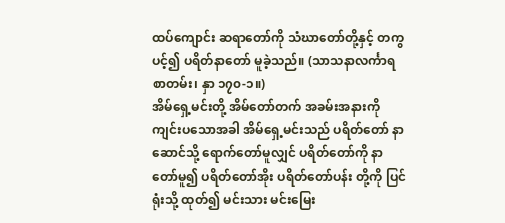ထပ်ကျောင်း ဆရာတော်ကို သံဃာတော်တို့နှင့် တကွ ပင့်၍ ပရိတ်နာတော် မူခဲ့သည်။ (သာသနာလင်္ကာရစာတမ်း၊ နှာ ၁၇၀-၁။)
အိမ်ရှေ့မင်းတို့ အိမ်တော်တက် အခမ်းအနားကို ကျင်းပသောအခါ အိမ်ရှေ့မင်းသည် ပရိတ်တော် နာဆောင်သို့ ရောက်တော်မူလျှင် ပရိတ်တော်ကို နာတော်မူ၍ ပရိတ်တော်အိုး ပရိတ်တော်ပန်း တို့ကို ပြင်ရုံးသို့ ထုတ်၍ မင်းသား မင်းမြေး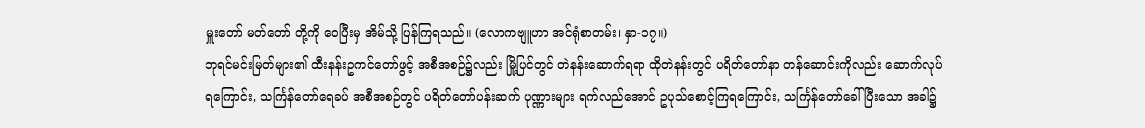မှူးတော် မတ်တော် တို့ကို ဝေပြီးမှ အိမ်သို့ ပြန်ကြရသည်။ (လောကဗျူဟာ အင်ရုံစာတမ်း၊ နှာ-၁၇။)
ဘုရင်မင်းမြတ်များ၏ ထီးနန်းဥကင်တော်ဖွင့် အစီအစဉ်၌လည်း မြို့ပြင်တွင် တဲနန်းဆောက်ရရာ ထိုတဲနန်းတွင် ပရိတ်တော်နာ တန်ဆောင်းကိုလည်း ဆောက်လုပ်ရကြောင်း, သင်္ကြန်တော်ရေခပ် အစီအစဉ်တွင် ပရိတ်တော်ပန်းဆက် ပုဏ္ဏားများ ရက်လည်အောင် ဥပုသ်စောင့်ကြရကြောင်း, သင်္ကြန်တော်ခေါ်ပြီးသော အခါ၌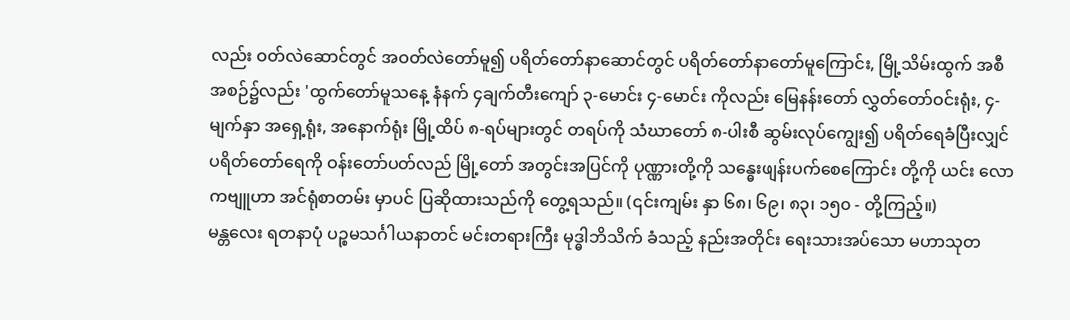လည်း ဝတ်လဲဆောင်တွင် အဝတ်လဲတော်မူ၍ ပရိတ်တော်နာဆောင်တွင် ပရိတ်တော်နာတော်မူကြောင်း, မြို့သိမ်းထွက် အစီအစဉ်၌လည်း 'ထွက်တော်မူသနေ့ နံနက် ၄ချက်တီးကျော် ၃-မောင်း ၄-မောင်း ကိုလည်း မြေနန်းတော် လွှတ်တော်ဝင်းရုံး, ၄-မျက်နှာ အရှေ့ရုံး, အနောက်ရုံး မြို့ထိပ် ၈-ရပ်များတွင် တရပ်ကို သံဃာတော် ၈-ပါးစီ ဆွမ်းလုပ်ကျွေး၍ ပရိတ်ရေခံပြီးလျှင် ပရိတ်တော်ရေကို ဝန်းတော်ပတ်လည် မြို့တော် အတွင်းအပြင်ကို ပုဏ္ဏားတို့ကို သန္ဓေးဖျန်းပက်စေကြောင်း တို့ကို ယင်း လောကဗျူဟာ အင်ရုံစာတမ်း မှာပင် ပြဆိုထားသည်ကို တွေ့ရသည်။ (၎င်းကျမ်း နှာ ၆၈၊ ၆၉၊ ၈၃၊ ၁၅၀ - တို့ကြည့်။)
မန္တလေး ရတနာပုံ ပဉ္စမသင်္ဂါယနာတင် မင်းတရားကြီး မုဒ္ဓါဘိသိက် ခံသည့် နည်းအတိုင်း ရေးသားအပ်သော မဟာသုတ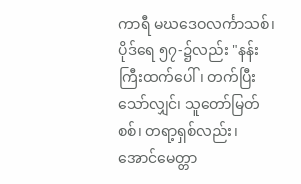ကာရီ မဃဒေဝလင်္ကာသစ်၊ ပိုဒ်ရေ ၅၇-၌လည်း "နန်းကြီးထက်ပေါ်၊ တက်ပြီးသော်လျှင်၊ သူတော်မြတ်စစ်၊ တရာ့ရှစ်လည်း၊ အောင်မေတ္တာ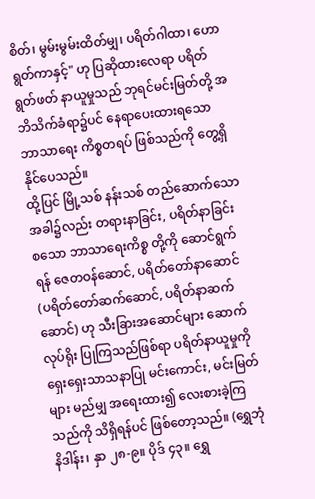စိတ်၊ မွမ်းမွမ်းထိတ်မျှ၊ ပရိတ်ဂါထာ၊ ဟောရွတ်ကာနှင့်" ဟု ပြဆိုထားလေရာ ပရိတ်ရွတ်ဖတ် နာယူမှုသည် ဘုရင်မင်းမြတ်တို့ အဘိသိက်ခံရာ၌ပင် နေရာပေးထားရသော ဘာသာရေး ကိစ္စတရပ် ဖြစ်သည်ကို တွေ့ရှိနိုင်ပေသည်။
ထို့ပြင် မြို့သစ် နန်းသစ် တည်ဆောက်သော အခါ၌လည်း တရားနာခြင်း, ပရိတ်နာခြင်း စသော ဘာသာရေးကိစ္စ တို့ကို ဆောင်ရွက်ရန် ဇေတဝန်ဆောင်, ပရိတ်တော်နာဆောင် (ပရိတ်တော်ဆက်ဆောင်, ပရိတ်နာဆက်ဆောင်) ဟု သီးခြားအဆောင်များ ဆောက်လုပ်ရိုး ပြုကြသည်ဖြစ်ရာ ပရိတ်နာယူမှုကို ရှေးရှေးသာသနာပြု မင်းကောင်း, မင်းမြတ်များ မည်မျှ အရေးထား၍ လေးစားခဲ့ကြသည်ကို သိရှိရန်ပင် ဖြစ်တော့သည်။ (ရွှေဘုံနိဒါန်း၊ နှာ ၂၈-၉။ ပိုဒ် ၄၃။ ရွှေ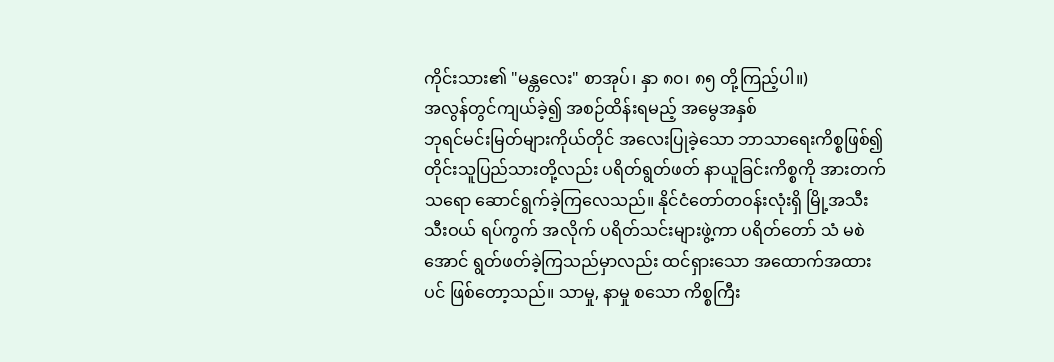ကိုင်းသား၏ "မန္တလေး" စာအုပ်၊ နှာ ၈၀၊ ၈၅ တို့ကြည့်ပါ။)
အလွန်တွင်ကျယ်ခဲ့၍ အစဉ်ထိန်းရမည့် အမွေအနှစ်
ဘုရင်မင်းမြတ်များကိုယ်တိုင် အလေးပြုခဲ့သော ဘာသာရေးကိစ္စဖြစ်၍ တိုင်းသူပြည်သားတို့လည်း ပရိတ်ရွတ်ဖတ် နာယူခြင်းကိစ္စကို အားတက်သရော ဆောင်ရွက်ခဲ့ကြလေသည်။ နိုင်ငံတော်တဝန်းလုံးရှိ မြို့အသီးသီးဝယ် ရပ်ကွက် အလိုက် ပရိတ်သင်းများဖွဲ့ကာ ပရိတ်တော် သံ မစဲအောင် ရွတ်ဖတ်ခဲ့ကြသည်မှာလည်း ထင်ရှားသော အထောက်အထားပင် ဖြစ်တော့သည်။ သာမှု, နာမှု စသော ကိစ္စကြီး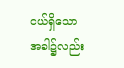ငယ်ရှိသော အခါ၌လည်း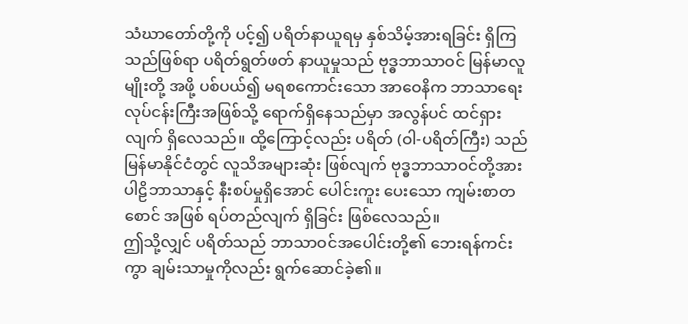သံဃာတော်တို့ကို ပင့်၍ ပရိတ်နာယူရမှ နှစ်သိမ့်အားရခြင်း ရှိကြသည်ဖြစ်ရာ ပရိတ်ရွတ်ဖတ် နာယူမှုသည် ဗုဒ္ဓဘာသာဝင် မြန်မာလူမျိုးတို့ အဖို့ ပစ်ပယ်၍ မရစကောင်းသော အာဝေနိက ဘာသာရေး လုပ်ငန်းကြီးအဖြစ်သို့ ရောက်ရှိနေသည်မှာ အလွန်ပင် ထင်ရှားလျက် ရှိလေသည်။ ထို့ကြောင့်လည်း ပရိတ် (ဝါ-ပရိတ်ကြီး) သည် မြန်မာနိုင်ငံတွင် လူသိအများဆုံး ဖြစ်လျက် ဗုဒ္ဓဘာသာဝင်တို့အား ပါဠိဘာသာနှင့် နီးစပ်မှုရှိအောင် ပေါင်းကူး ပေးသော ကျမ်းစာတစောင် အဖြစ် ရပ်တည်လျက် ရှိခြင်း ဖြစ်လေသည်။
ဤသို့လျှင် ပရိတ်သည် ဘာသာဝင်အပေါင်းတို့၏ ဘေးရန်ကင်းကွာ ချမ်းသာမှုကိုလည်း ရွက်ဆောင်ခဲ့၏။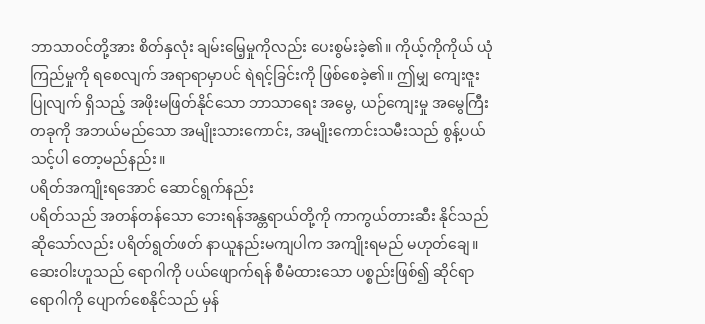ဘာသာဝင်တို့အား စိတ်နှလုံး ချမ်းမြေ့မှုကိုလည်း ပေးစွမ်းခဲ့၏။ ကိုယ့်ကိုကိုယ် ယုံကြည်မှုကို ရစေလျက် အရာရာမှာပင် ရဲရင့်ခြင်းကို ဖြစ်စေခဲ့၏။ ဤမျှ ကျေးဇူးပြုလျက် ရှိသည့် အဖိုးမဖြတ်နိုင်သော ဘာသာရေး အမွေ, ယဉ်ကျေးမှု အမွေကြီး တခုကို အဘယ်မည်သော အမျိုးသားကောင်း, အမျိုးကောင်းသမီးသည် စွန့်ပယ်သင့်ပါ တော့မည်နည်း။
ပရိတ်အကျိုးရအောင် ဆောင်ရွက်နည်း
ပရိတ်သည် အတန်တန်သော ဘေးရန်အန္တရာယ်တို့ကို ကာကွယ်တားဆီး နိုင်သည် ဆိုသော်လည်း ပရိတ်ရွတ်ဖတ် နာယူနည်းမကျပါက အကျိုးရမည် မဟုတ်ချေ။ ဆေးဝါးဟူသည် ရောဂါကို ပယ်ဖျောက်ရန် စီမံထားသော ပစ္စည်းဖြစ်၍ ဆိုင်ရာရောဂါကို ပျောက်စေနိုင်သည် မှန်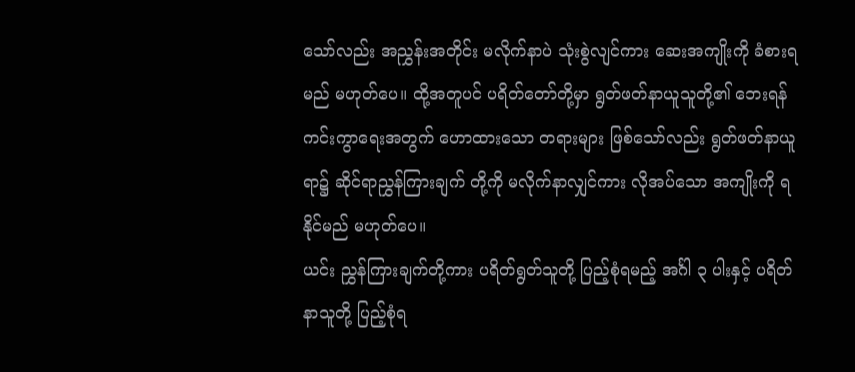သော်လည်း အညွှန်းအတိုင်း မလိုက်နာပဲ သုံးစွဲလျင်ကား ဆေးအကျိုးကို ခံစားရမည် မဟုတ်ပေ။ ထို့အတူပင် ပရိတ်တော်တို့မှာ ရွတ်ဖတ်နာယူသူတို့၏ ဘေးရန် ကင်းကွာရေးအတွက် ဟောထားသော တရားများ ဖြစ်သော်လည်း ရွတ်ဖတ်နာယူရာ၌ ဆိုင်ရာညွှန်ကြားချက် တို့ကို မလိုက်နာလျှင်ကား လိုအပ်သော အကျိုးကို ရနိုင်မည် မဟုတ်ပေ။
ယင်း ညွှန်ကြားချက်တို့ကား ပရိတ်ရွတ်သူတို့ ပြည့်စုံရမည့် အင်္ဂါ ၃ ပါးနှင့် ပရိတ်နာသူတို့ ပြည့်စုံရ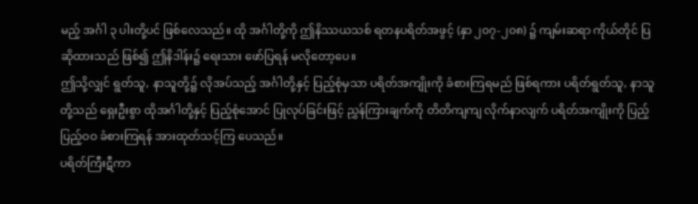မည့် အင်္ဂါ ၃ ပါးတို့ပင် ဖြစ်လေသည်။ ထို အင်္ဂါတို့ကို ဤနိဿယသစ် ရတနပရိတ်အဖွင့် (နှာ ၂၀၇-၂၀၈) ၌ ကျမ်းဆရာ ကိုယ်တိုင် ပြဆိုထားသည် ဖြစ်၍ ဤနိဒါန်း၌ ရေးသား ဖော်ပြရန် မလိုတော့ပေ။
ဤသို့လျှင် ရွတ်သူ, နာသူတို့၌ လိုအပ်သည့် အင်္ဂါတို့နှင့် ပြည့်စုံမှသာ ပရိတ်အကျိုးကို ခံစားကြရမည် ဖြစ်ရကား ပရိတ်ရွတ်သူ, နာသူတို့သည် ရှေးဦးစွာ ထိုအင်္ဂါတို့နှင့် ပြည့်စုံအောင် ပြုလုပ်ခြင်းဖြင့် ညွှန်ကြားချက်ကို တိတိကျကျ လိုက်နာလျက် ပရိတ်အကျိုးကို ပြည့်ပြည့်ဝဝ ခံစားကြရန် အားထုတ်သင့်ကြ ပေသည်။
ပရိတ်ကြီးဋီကာ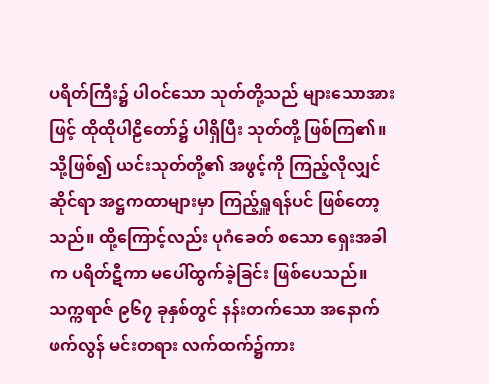ပရိတ်ကြီး၌ ပါဝင်သော သုတ်တို့သည် များသောအားဖြင့် ထိုထိုပါဠိတော်၌ ပါရှိပြီး သုတ်တို့ ဖြစ်ကြ၏။သို့ဖြစ်၍ ယင်းသုတ်တို့၏ အဖွင့်ကို ကြည့်လိုလျှင် ဆိုင်ရာ အဋ္ဌကထာများမှာ ကြည့်ရှူရန်ပင် ဖြစ်တော့သည်။ ထို့ကြောင့်လည်း ပုဂံခေတ် စသော ရှေးအခါက ပရိတ်ဋီကာ မပေါ်ထွက်ခဲ့ခြင်း ဖြစ်ပေသည်။
သက္ကရာဇ် ၉၆၇ ခုနှစ်တွင် နန်းတက်သော အနောက်ဖက်လွန် မင်းတရား လက်ထက်၌ကား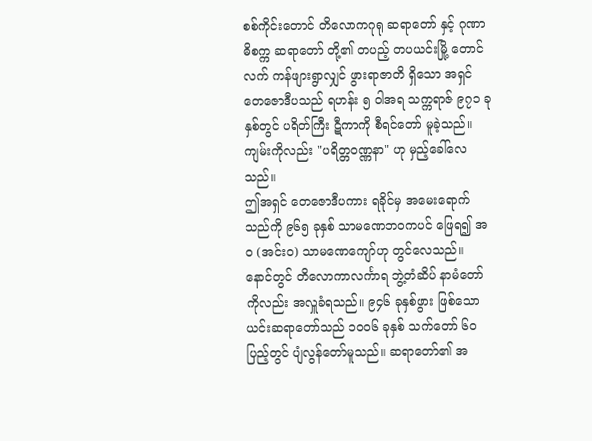စစ်ကိုင်းတောင် တိလောကဂုရု ဆရာတော် နှင့် ဂုဏာဓိစက္က ဆရာတော် တို့၏ တပည့် တပယင်းမြို့ တောင်လက် ကန်ဖျားရွာလျှင် ဖွားရာဇာတိ ရှိသော အရှင်တေဇောဒီပသည် ရဟန်း ၅ ဝါအရ သက္ကရာဇ် ၉၇၁ ခုနှစ်တွင် ပရိတ်ကြီး ဋီကာကို စီရင်တော် မူခဲ့သည်။ ကျမ်းကိုလည်း "ပရိတ္တဝဏ္ဏနာ" ဟု မှည့်ခေါ်လေသည်။
ဤအရှင် တေဇောဒီပကား ရခိုင်မှ အမေးရောက်သည်ကို ၉၆၅ ခုနှစ် သာမဏေဘဝကပင် ဖြေရ၍ အဝ (အင်းဝ) သာမဏေကျော်ဟု တွင်လေသည်။ နောင်တွင် တိလောကာလင်္ကာရ ဘွဲ့တံဆိပ် နာမံတော် ကိုလည်း အလှူခံရသည်။ ၉၄၆ ခုနှစ်ဖွား ဖြစ်သော ယင်းဆရာတော်သည် ၁၀၀၆ ခုနှစ် သက်တော် ၆၀ ပြည့်တွင် ပျံလွန်တော်မူသည်။ ဆရာတော်၏ အ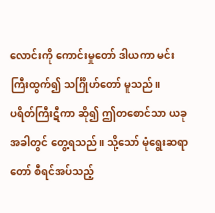လောင်းကို ကောင်းမှုတော် ဒါယကာ မင်းကြီးထွက်၍ သင်္ဂြိုဟ်တော် မူသည်။
ပရိတ်ကြီးဋီကာ ဆို၍ ဤတစောင်သာ ယခုအခါတွင် တွေ့ရသည်။ သို့သော် မုံရွေးဆရာတော် စီရင်အပ်သည့်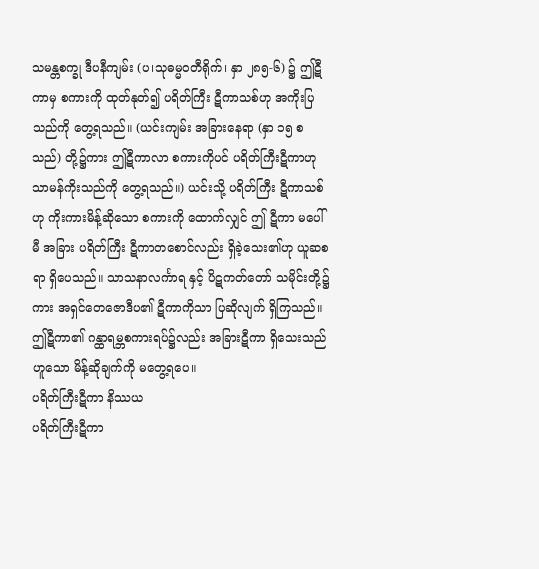သမန္တစက္ခု ဒီပနီကျမ်း (ပ၊သုဓမ္မဝတီရိုက်၊ နှာ ၂၈၅-၆) ၌ ဤဋီကာမှ စကားကို ထုတ်နုတ်၍ ပရိတ်ကြီး ဋီကာသစ်ဟု အကိုးပြသည်ကို တွေ့ရသည်။ (ယင်းကျမ်း အခြားနေရာ (နှာ ၁၅ စသည်) တို့၌ကား ဤဋီကာလာ စကားကိုပင် ပရိတ်ကြီးဋီကာဟု သာမန်ကိုးသည်ကို တွေ့ရသည်။) ယင်းသို့ ပရိတ်ကြီး ဋီကာသစ်ဟု ကိုးကားမိန့်ဆိုသော စကားကို ထောက်လျှင် ဤ ဋီကာ မပေါ်မီ အခြား ပရိတ်ကြီး ဋီကာတစောင်လည်း ရှိခဲ့သေး၏ဟု ယူဆစရာ ရှိပေသည်။ သာသနာလင်္ကာရ နှင့် ပိဋကတ်တော် သမိုင်းတို့၌ကား အရှင်တေဇောဒီပ၏ ဋီကာကိုသာ ပြဆိုလျက် ရှိကြသည်။ ဤဋီကာ၏ ဂန္ထာရမ္ဘစကားရပ်၌လည်း အခြားဋီကာ ရှိသေးသည် ဟူသော မိန့်ဆိုချက်ကို မတွေ့ရပေ။
ပရိတ်ကြီးဋီကာ နိဿယ
ပရိတ်ကြီးဋီကာ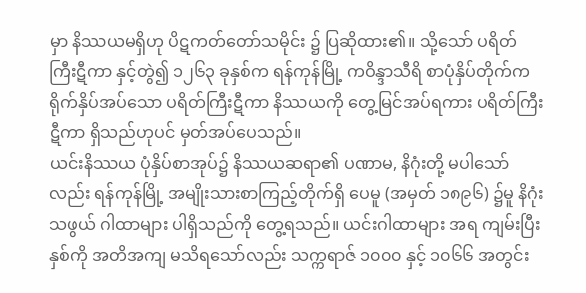မှာ နိဿယမရှိဟု ပိဋကတ်တော်သမိုင်း ၌ ပြဆိုထား၏။ သို့သော် ပရိတ်ကြီးဋီကာ နှင့်တွဲ၍ ၁၂၆၃ ခုနှစ်က ရန်ကုန်မြို့ ကဝိန္ဒာသီရိ စာပုံနှိပ်တိုက်က ရိုက်နှိပ်အပ်သော ပရိတ်ကြီးဋီကာ နိဿယကို တွေ့မြင်အပ်ရကား ပရိတ်ကြီးဋီကာ ရှိသည်ဟုပင် မှတ်အပ်ပေသည်။
ယင်းနိဿယ ပုံနှိပ်စာအုပ်၌ နိဿယဆရာ၏ ပဏာမ, နိဂုံးတို့ မပါသော်လည်း ရန်ကုန်မြို့ အမျိုးသားစာကြည့်တိုက်ရှိ ပေမူ (အမှတ် ၁၈၉၆) ၌မူ နိဂုံးသဖွယ် ဂါထာများ ပါရှိသည်ကို တွေ့ရသည်။ ယင်းဂါထာများ အရ ကျမ်းပြီးနှစ်ကို အတိအကျ မသိရသော်လည်း သက္ကရာဇ် ၁၀၀၀ နှင့် ၁၀၆၆ အတွင်း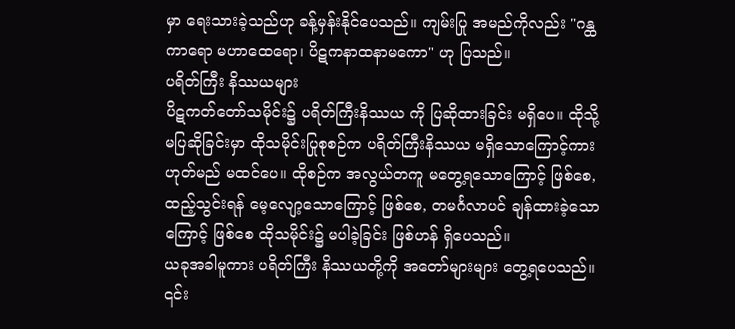မှာ ရေးသားခဲ့သည်ဟု ခန့်မှန်းနိုင်ပေသည်။ ကျမ်းပြု အမည်ကိုလည်း "ဂန္ထကာရော မဟာထေရော၊ ပိဋကနာထနာမကော" ဟု ပြသည်။
ပရိတ်ကြီး နိဿယများ
ပိဋကတ်တော်သမိုင်း၌ ပရိတ်ကြီးနိဿယ ကို ပြဆိုထားခြင်း မရှိပေ။ ထိုသို့ မပြဆိုခြင်းမှာ ထိုသမိုင်းပြုစုစဉ်က ပရိတ်ကြီးနိဿယ မရှိသောကြောင့်ကား ဟုတ်မည် မထင်ပေ။ ထိုစဉ်က အလွယ်တကူ မတွေ့ရသောကြောင့် ဖြစ်စေ, ထည့်သွင်းရန် မေ့လျော့သောကြောင့် ဖြစ်စေ, တမင်္ဂလာပင် ချန်ထားခဲ့သောကြောင့် ဖြစ်စေ ထိုသမိုင်း၌ မပါခဲ့ခြင်း ဖြစ်ဟန် ရှိပေသည်။
ယခုအခါမူကား ပရိတ်ကြီး နိဿယတို့ကို အတော်များများ တွေ့ရပေသည်။ ၎င်း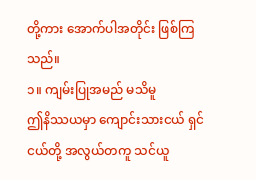တို့ကား အောက်ပါအတိုင်း ဖြစ်ကြသည်။
၁။ ကျမ်းပြုအမည် မသိမူ
ဤနိဿယမှာ ကျောင်းသားငယ် ရှင်ငယ်တို့ အလွယ်တကူ သင်ယူ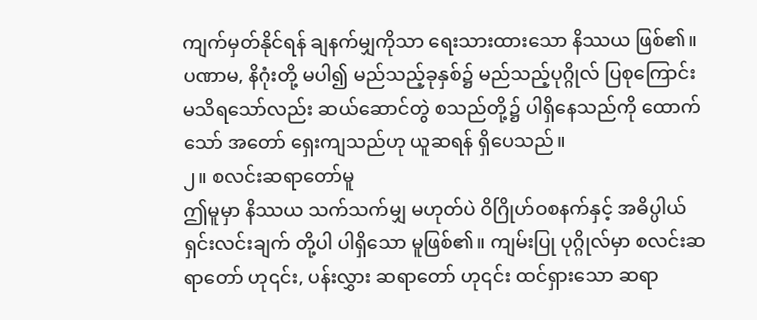ကျက်မှတ်နိုင်ရန် ချနက်မျှကိုသာ ရေးသားထားသော နိဿယ ဖြစ်၏။ ပဏာမ, နိဂုံးတို့ မပါ၍ မည်သည့်ခုနှစ်၌ မည်သည့်ပုဂ္ဂိုလ် ပြစုကြောင်း မသိရသော်လည်း ဆယ်ဆောင်တွဲ စသည်တို့၌ ပါရှိနေသည်ကို ထောက်သော် အတော် ရှေးကျသည်ဟု ယူဆရန် ရှိပေသည်။
၂။ စလင်းဆရာတော်မူ
ဤမူမှာ နိဿယ သက်သက်မျှ မဟုတ်ပဲ ဝိဂြိုဟ်ဝစနက်နှင့် အဓိပ္ပါယ် ရှင်းလင်းချက် တို့ပါ ပါရှိသော မူဖြစ်၏။ ကျမ်းပြု ပုဂ္ဂိုလ်မှာ စလင်းဆရာတော် ဟု၎င်း, ပန်းလွှား ဆရာတော် ဟု၎င်း ထင်ရှားသော ဆရာ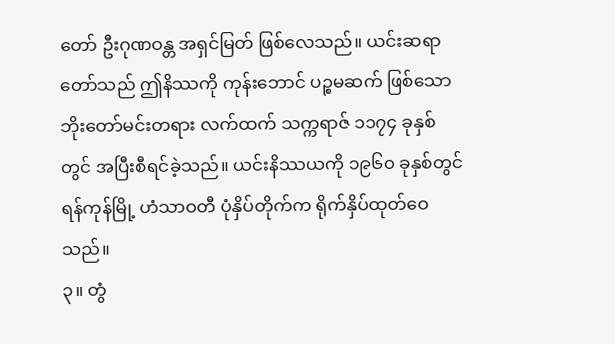တော် ဦးဂုဏဝန္တ အရှင်မြတ် ဖြစ်လေသည်။ ယင်းဆရာတော်သည် ဤနိဿကို ကုန်းဘောင် ပဉ္စမဆက် ဖြစ်သော ဘိုးတော်မင်းတရား လက်ထက် သက္ကရာဇ် ၁၁၇၄ ခုနှစ်တွင် အပြီးစီရင်ခဲ့သည်။ ယင်းနိဿယကို ၁၉၆၀ ခုနှစ်တွင် ရန်ကုန်မြို့ ဟံသာဝတီ ပုံနှိပ်တိုက်က ရိုက်နှိပ်ထုတ်ဝေသည်။
၃။ တွံ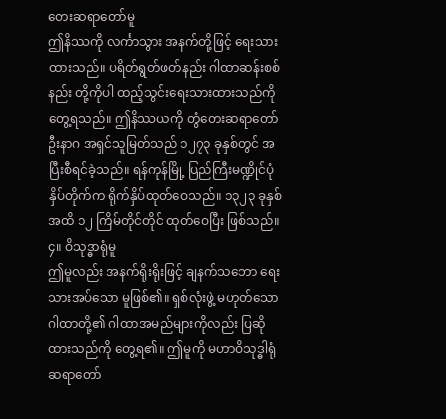တေးဆရာတော်မူ
ဤနိဿကို လင်္ကာသွား အနက်တို့ဖြင့် ရေးသားထားသည်။ ပရိတ်ရွတ်ဖတ်နည်း ဂါထာဆန်းစစ်နည်း တို့ကိုပါ ထည့်သွင်းရေးသားထားသည်ကို တွေ့ရသည်။ ဤနိဿယကို တွံတေးဆရာတော် ဦးနာဂ အရှင်သူမြတ်သည် ၁၂၇၃ ခုနှစ်တွင် အပြီးစီရင်ခဲ့သည်။ ရန်ကုန်မြို့ ပြည်ကြီးမဏ္ဍိုင်ပုံနှိပ်တိုက်က ရိုက်နှိပ်ထုတ်ဝေသည်။ ၁၃၂၃ ခုနှစ်အထိ ၁၂ ကြိမ်တိုင်တိုင် ထုတ်ဝေပြီး ဖြစ်သည်။
၄။ ဝိသုဒ္ဓာရုံမူ
ဤမူလည်း အနက်ရိုးရိုးဖြင့် ချနက်သဘော ရေးသားအပ်သော မူဖြစ်၏။ ရှစ်လုံးဖွဲ့ မဟုတ်သော ဂါထာတို့၏ ဂါထာအမည်များကိုလည်း ပြဆိုထားသည်ကို တွေ့ရ၏။ ဤမူကို မဟာဝိသုဒ္ဓါရုံ ဆရာတော်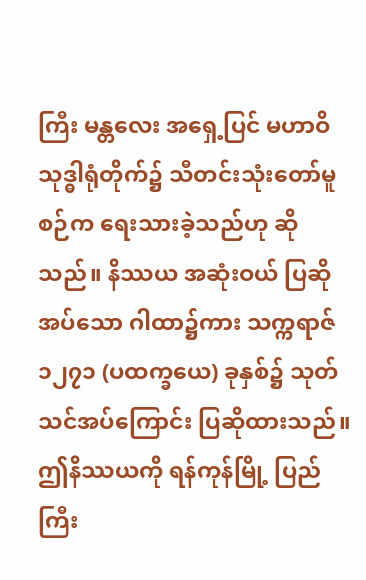ကြီး မန္တလေး အရှေ့ပြင် မဟာဝိသုဒ္ဓါရုံတိုက်၌ သီတင်းသုံးတော်မူစဉ်က ရေးသားခဲ့သည်ဟု ဆိုသည်။ နိဿယ အဆုံးဝယ် ပြဆိုအပ်သော ဂါထာ၌ကား သက္ကရာဇ် ၁၂၇၁ (ပထက္ခယေ) ခုနှစ်၌ သုတ်သင်အပ်ကြောင်း ပြဆိုထားသည်။ ဤနိဿယကို ရန်ကုန်မြို့ ပြည်ကြီး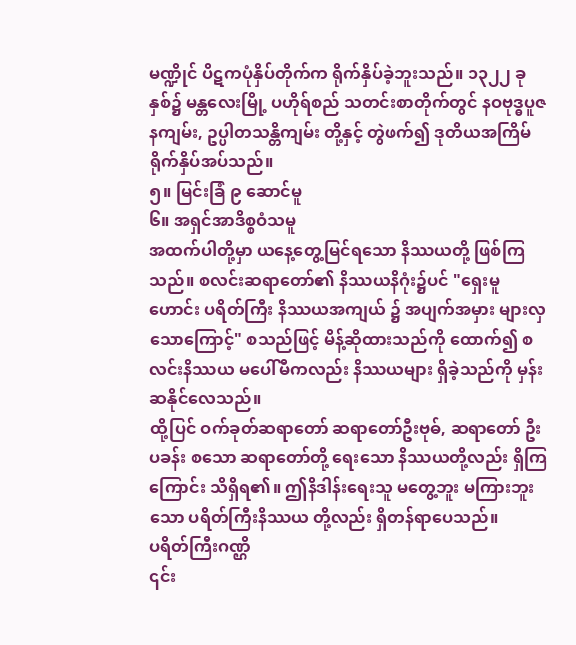မဏ္ဍိုင် ပိဋကပုံနှိပ်တိုက်က ရိုက်နှိပ်ခဲ့ဘူးသည်။ ၁၃၂၂ ခုနှစ်၌ မန္တလေးမြို့ ပဟိုရ်စည် သတင်းစာတိုက်တွင် နဝဗုဒ္ဓပူဇနကျမ်း, ဥပ္ပါတသန္တိကျမ်း တို့နှင့် တွဲဖက်၍ ဒုတိယအကြိမ် ရိုက်နှိပ်အပ်သည်။
၅။ မြင်းခြံ ၉ ဆောင်မူ
၆။ အရှင်အာဒိစ္စဝံသမူ
အထက်ပါတို့မှာ ယနေ့တွေ့မြင်ရသော နိဿယတို့ ဖြစ်ကြသည်။ စလင်းဆရာတော်၏ နိဿယနိဂုံး၌ပင် "ရှေးမူဟောင်း ပရိတ်ကြီး နိဿယအကျယ် ၌ အပျက်အမှား များလှသောကြောင့်" စသည်ဖြင့် မိန့်ဆိုထားသည်ကို ထောက်၍ စလင်းနိဿယ မပေါ်မီကလည်း နိဿယများ ရှိခဲ့သည်ကို မှန်းဆနိုင်လေသည်။
ထို့ပြင် ဝက်ခုတ်ဆရာတော် ဆရာတော်ဦးဗုဓ်, ဆရာတော် ဦးပခန်း စသော ဆရာတော်တို့ ရေးသော နိဿယတို့လည်း ရှိကြကြောင်း သိရှိရ၏။ ဤနိဒါန်းရေးသူ မတွေ့ဘူး မကြားဘူးသော ပရိတ်ကြီးနိဿယ တို့လည်း ရှိတန်ရာပေသည်။
ပရိတ်ကြီးဂဏ္ဌိ
၎င်း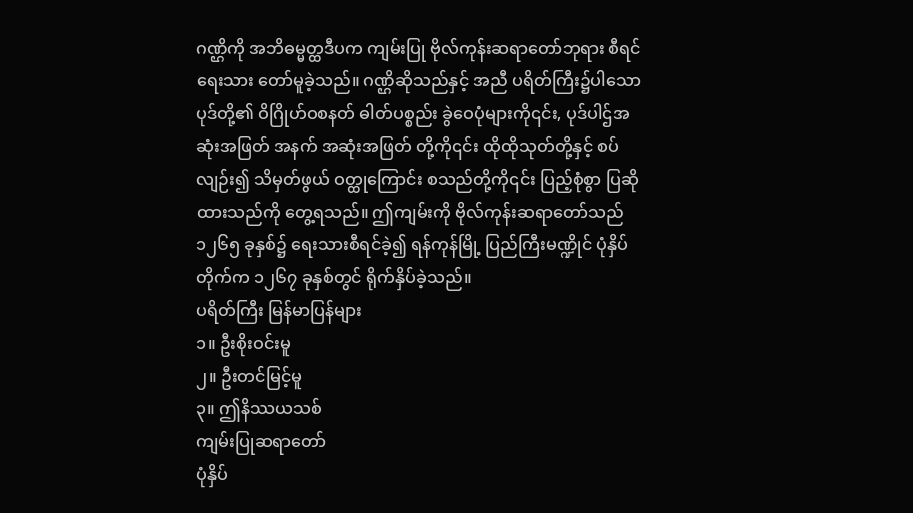ဂဏ္ဌိကို အဘိဓမ္မတ္ထဒီပက ကျမ်းပြု ဗိုလ်ကုန်းဆရာတော်ဘုရား စီရင်ရေးသား တော်မူခဲ့သည်။ ဂဏ္ဌိဆိုသည်နှင့် အညီ ပရိတ်ကြီး၌ပါသော ပုဒ်တို့၏ ဝိဂြိုဟ်ဝစနတ် ဓါတ်ပစ္စည်း ခွဲဝေပုံများကို၎င်း, ပုဒ်ပါဌ်အဆုံးအဖြတ် အနက် အဆုံးအဖြတ် တို့ကို၎င်း ထိုထိုသုတ်တို့နှင့် စပ်လျဉ်း၍ သိမှတ်ဖွယ် ဝတ္ထုကြောင်း စသည်တို့ကို၎င်း ပြည့်စုံစွာ ပြဆိုထားသည်ကို တွေ့ရသည်။ ဤကျမ်းကို ဗိုလ်ကုန်းဆရာတော်သည် ၁၂၆၅ ခုနှစ်၌ ရေးသားစီရင်ခဲ့၍ ရန်ကုန်မြို့ ပြည်ကြီးမဏ္ဍိုင် ပုံနှိပ်တိုက်က ၁၂၆၇ ခုနှစ်တွင် ရိုက်နှိပ်ခဲ့သည်။
ပရိတ်ကြီး မြန်မာပြန်များ
၁။ ဦးစိုးဝင်းမူ
၂။ ဦးတင်မြင့်မူ
၃။ ဤနိဿယသစ်
ကျမ်းပြုဆရာတော်
ပုံနှိပ်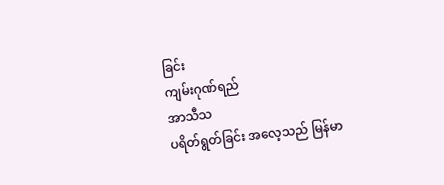ခြင်း
ကျမ်းဂုဏ်ရည်
အာသီသ
ပရိတ်ရွတ်ခြင်း အလေ့သည် မြန်မာ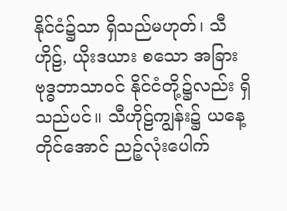နိုင်ငံ၌သာ ရှိသည်မဟုတ်၊ သီဟိုဠ်, ယိုးဒယား စသော အခြားဗုဒ္ဓဘာသာဝင် နိုင်ငံတို့၌လည်း ရှိသည်ပင်။ သီဟိုဠ်ကျွန်း၌ ယနေ့တိုင်အောင် ညဉ့်လုံးပေါက်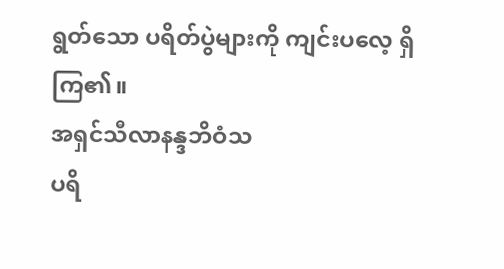ရွတ်သော ပရိတ်ပွဲများကို ကျင်းပလေ့ ရှိကြ၏။
အရှင်သီလာနန္ဒဘိဝံသ
ပရိ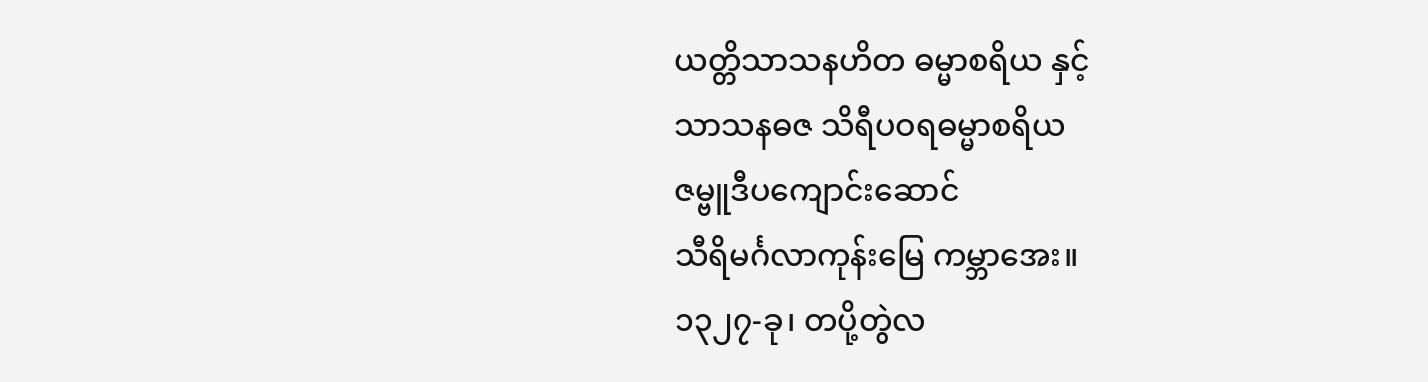ယတ္တိသာသနဟိတ ဓမ္မာစရိယ နှင့်
သာသနဓဇ သိရီပဝရဓမ္မာစရိယ
ဇမ္ဗူဒီပကျောင်းဆောင်
သီရိမင်္ဂလာကုန်းမြေ ကမ္ဘာအေး။
၁၃၂၇-ခု၊ တပို့တွဲလ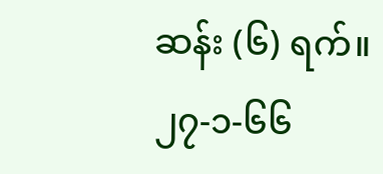ဆန်း (၆) ရက်။
၂၇-၁-၆၆